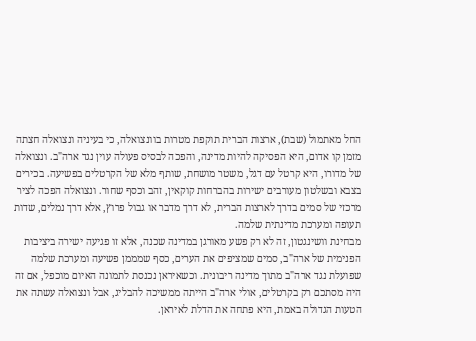החל מאתמול (שבת), ארצות הברית תוקפת מטרות בוונצואלה, כי בעיניה ונצואלה חצתה מזמן קו אדום, היא הפסיקה להיות מדינה, והפכה לבסיס פעולה עוין נגד ארה"ב. ונצואלה של מדורו, היא קרטל עם דגל, משטר מושחת, שותף מלא של הקרטלים בפשיעה. בכירים בצבא ובשלטון מעורבים ישירות בהברחות קוקאין, זהב וכסף שחור. ונצואלה הפכה לציר מרכזי של סמים בדרך לארצות הברית, לא דרך מדבר או גבול פרוץ, אלא דרך נמלים, שדות תעופה ומערכת מדינתית שלמה.
מבחינת וושינגטון, זה לא רק פשע מאורגן במדינה שכנה, אלא זו פגיעה ישירה ביציבות הפנימית של ארה"ב, סמים שמציפים את הערים, כסף שמממן פשיעה ומערכת שלמה שפועלת נגד ארה"ב מתוך מדינה ריבונית. וכשאיראן נכנסת לתמונה האיום מוכפל, אם זה היה מסתכם רק בקרטלים, אולי ארה"ב הייתה ממשיכה להבליג, אבל ונצואלה עשתה את הטעות הגדולה באמת, היא פתחה את הדלת לאיראן.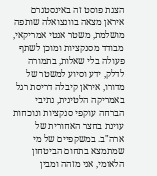הצגת פוסט זה באינסטגרם
איראן מצאה בוונצואלה שותפה מושלמת, משטר אנטי אמריקאי, מבודד מסנקציות ומוכן לשתף פעולה בלי שאלות, בתמורה לדלק, ידע וסיוע למשטר של מדורו, איראן קיבלה דריסת רגל באמריקה הלטינית, נתיבי הברחה עוקפי סנקציות ונוכחות עוינת בחצר האחורית של ארה"ב. במשקפיים של מי שמתמצא בתחום הביטחון הלאומי, אני מזהה ומבין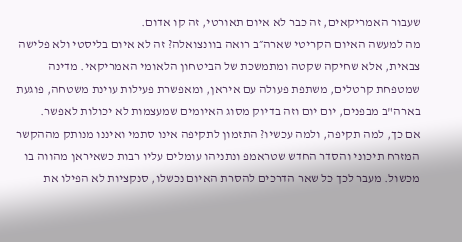שעבור האמריקאים, זה כבר לא איום תאורטי, זה קו אדום.
מה למעשה האיום הקריטי שארה״ב רואה בוונצואלה? זה לא איום בליסטי ולא פלישה צבאית, אלא שחיקה שקטה ומתמשכת של הביטחון הלאומי האמריקאי. מדינה שמטפחת קרטלים, משתפת פעולה עם איראן, ומאפשרת פעילות עוינת משטחה, פוגעת בארה"ב מבפנים, יום יום וזה בדיוק מסוג האיומים שמעצמות לא יכולות לאפשר.
אם כך, למה תקיפה, ולמה עכשיו? התזמון לתקיפה אינו סתמי ואיננו מנותק מההקשר המזרח תיכוני והסדר החדש שטראמפ ונתניהו עומלים עליו רבות כשאיראן מהווה בו מכשול. מעבר לכך כל שאר הדרכים להסרת האיום נכשלו, סנקציות לא הפילו את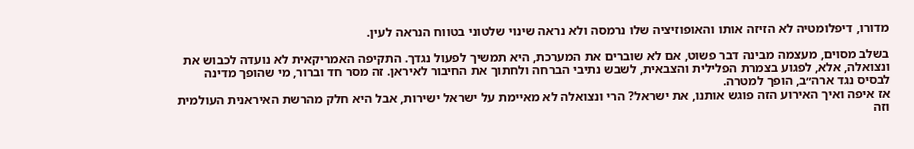מדורו, דיפלומטיה לא הזיזה אותו והאופוזיציה שלו נרמסה ולא נראה שינוי שלטוני בטווח הנראה לעין.

בשלב מסוים, מעצמה מבינה דבר פשוט, אם לא שוברים את המערכת, היא תמשיך לפעול נגדך. התקיפה האמריקאית לא נועדה לכבוש את ונצואלה, אלא, לפגוע בצמרת הפלילית והצבאית, לשבש נתיבי הברחה ולחתוך את החיבור לאיראן. זה מסר חד וברור, מי שהופך מדינה לבסיס נגד ארה״ב, הופך למטרה.
אז איפה ואיך האירוע הזה פוגש אותנו, את ישראל? הרי ונצואלה לא מאיימת על ישראל ישירות, אבל היא חלק מהרשת האיראנית העולמית וזה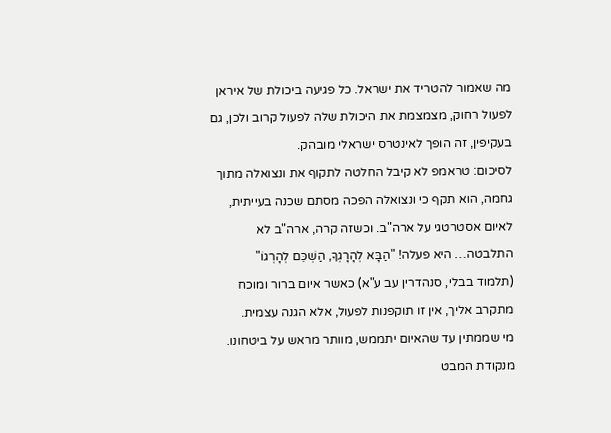מה שאמור להטריד את ישראל. כל פגיעה ביכולת של איראן לפעול רחוק, מצמצמת את היכולת שלה לפעול קרוב ולכן, גם בעקיפין, זה הופך לאינטרס ישראלי מובהק.
לסיכום: טראמפ לא קיבל החלטה לתקוף את ונצואלה מתוך גחמה, הוא תקף כי ונצואלה הפכה מסתם שכנה בעייתית, לאיום אסטרטגי על ארה"ב. וכשזה קרה, ארה"ב לא התלבטה… היא פעלה! "הַבָּא לְהָרָגְךָ, הַשְׁכֵּם לְהָרְגוֹ"
(תלמוד בבלי, סנהדרין עב ע"א) כאשר איום ברור ומוכח מתקרב אליך, אין זו תוקפנות לפעול, אלא הגנה עצמית.
מי שממתין עד שהאיום יתממש, מוותר מראש על ביטחונו. מנקודת המבט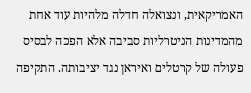האמריקאית, ונצואלה חדלה מלהיות עוד אחת מהמדינות הניטרליות סביבה אלא הפכה לבסיס פעולה של קרטלים ואיראן נגד יציבותה. התקיפה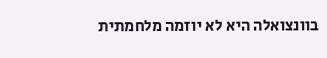בוונצואלה היא לא יוזמה מלחמתית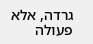גרדה, אלא פעולה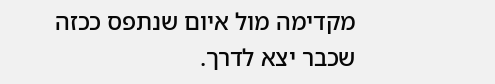מקדימה מול איום שנתפס ככזה שכבר יצא לדרך.